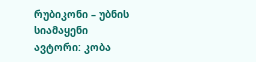რუბიკონი – უბნის სიამაყენი
ავტორი: კობა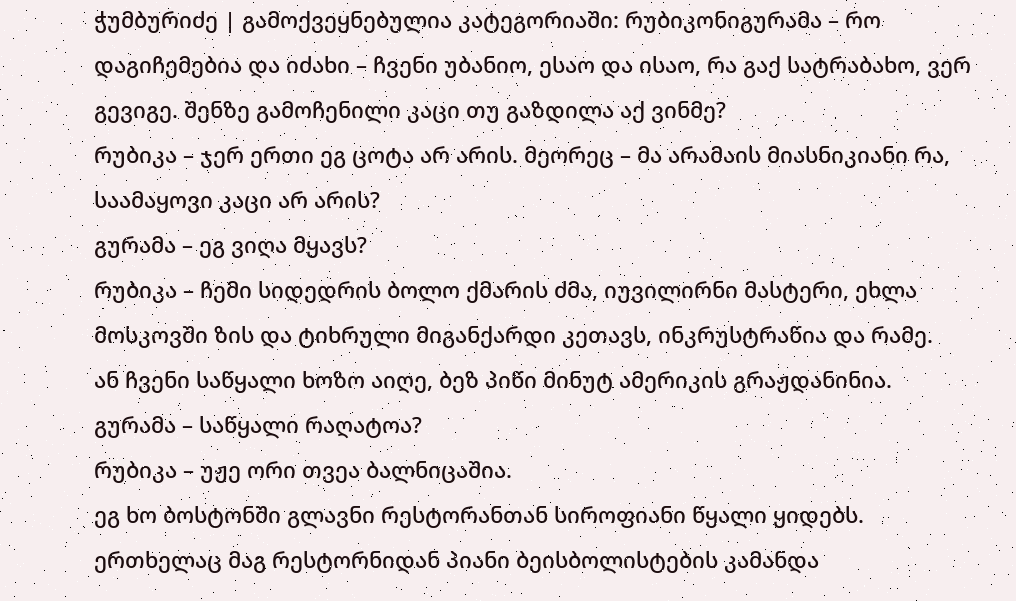ჭუმბურიძე | გამოქვეყნებულია კატეგორიაში: რუბიკონიგურამა – რო დაგიჩემებია და იძახი – ჩვენი უბანიო, ესაო და ისაო, რა გაქ სატრაბახო, ვერ გევიგე. შენზე გამოჩენილი კაცი თუ გაზდილა აქ ვინმე?
რუბიკა – ჯერ ერთი ეგ ცოტა არ არის. მეორეც – მა არამაის მიასნიკიანი რა, საამაყოვი კაცი არ არის?
გურამა – ეგ ვიღა მყავს?
რუბიკა – ჩემი სიდედრის ბოლო ქმარის ძმა, იუვილირნი მასტერი, ეხლა მოსკოვში ზის და ტიხრული მიგანქარდი კეთავს, ინკრუსტრაწია და რამე.
ან ჩვენი საწყალი ხოზო აიღე, ბეზ პიწი მინუტ ამერიკის გრაჟდანინია.
გურამა – საწყალი რაღატოა?
რუბიკა – უჟე ორი თვეა ბალნიცაშია.
ეგ ხო ბოსტონში გლავნი რესტორანთან სიროფიანი წყალი ყიდებს.
ერთხელაც მაგ რესტორნიდან პიანი ბეისბოლისტების კამანდა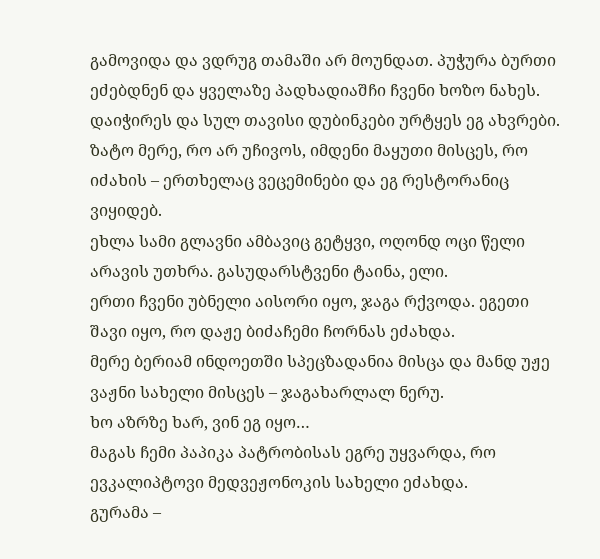გამოვიდა და ვდრუგ თამაში არ მოუნდათ. პუჭურა ბურთი ეძებდნენ და ყველაზე პადხადიაშჩი ჩვენი ხოზო ნახეს. დაიჭირეს და სულ თავისი დუბინკები ურტყეს ეგ ახვრები.
ზატო მერე, რო არ უჩივოს, იმდენი მაყუთი მისცეს, რო იძახის – ერთხელაც ვეცემინები და ეგ რესტორანიც ვიყიდებ.
ეხლა სამი გლავნი ამბავიც გეტყვი, ოღონდ ოცი წელი არავის უთხრა. გასუდარსტვენი ტაინა, ელი.
ერთი ჩვენი უბნელი აისორი იყო, ჯაგა რქვოდა. ეგეთი შავი იყო, რო დაჟე ბიძაჩემი ჩორნას ეძახდა.
მერე ბერიამ ინდოეთში სპეცზადანია მისცა და მანდ უჟე ვაჟნი სახელი მისცეს – ჯაგახარლალ ნერუ.
ხო აზრზე ხარ, ვინ ეგ იყო…
მაგას ჩემი პაპიკა პატრობისას ეგრე უყვარდა, რო ევკალიპტოვი მედვეჟონოკის სახელი ეძახდა.
გურამა –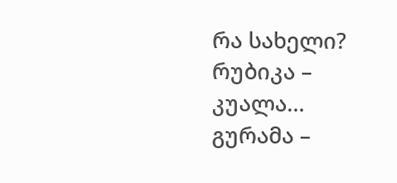რა სახელი?
რუბიკა – კუალა…
გურამა –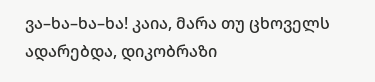ვა–ხა–ხა–ხა! კაია, მარა თუ ცხოველს ადარებდა, დიკობრაზი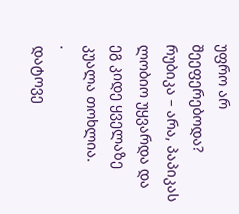უფრო არ შეეფერებოდა?
რუბიკა – არა, პაპიკას ლობიო უყვარდა და ეგ კიდე ყველაზე კუალა თოხლია.
.
დატოვე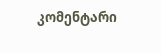კომენტარი